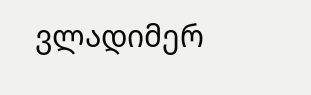ვლადიმერ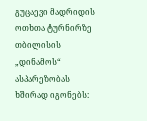გუცაევი მადრიდის ოთხთა ტურნირზე თბილისის „დინამოს“ ასპარეზობას ხშირად იგონებს: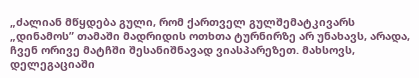„ძალიან მწყდება გული, რომ ქართველ გულშემატკივარს „დინამოს” თამაში მადრიდის ოთხთა ტურნირზე არ უნახავს, არადა, ჩვენ ორივე მატჩში შესანიშნავად ვიასპარეზეთ. მახსოვს, დელეგაციაში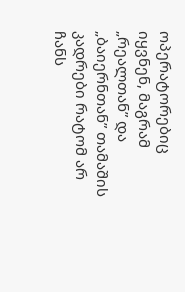ოპერატორებიც იყვნენ, მაგრამ „რეალთან” და „ბაიერნთან” თამაშის კადრები რატომ არ ჩანს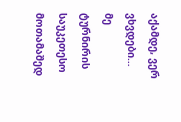აქამდე, ვერ ვხვდები… მე ტურნირის საუკეთესო მოთამაშედ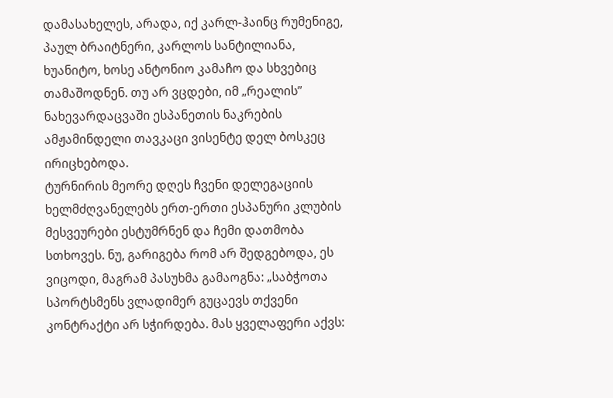დამასახელეს, არადა, იქ კარლ-ჰაინც რუმენიგე, პაულ ბრაიტნერი, კარლოს სანტილიანა, ხუანიტო, ხოსე ანტონიო კამაჩო და სხვებიც თამაშოდნენ. თუ არ ვცდები, იმ „რეალის” ნახევარდაცვაში ესპანეთის ნაკრების ამჟამინდელი თავკაცი ვისენტე დელ ბოსკეც ირიცხებოდა.
ტურნირის მეორე დღეს ჩვენი დელეგაციის ხელმძღვანელებს ერთ-ერთი ესპანური კლუბის მესვეურები ესტუმრნენ და ჩემი დათმობა სთხოვეს. ნუ, გარიგება რომ არ შედგებოდა, ეს ვიცოდი, მაგრამ პასუხმა გამაოგნა: „საბჭოთა სპორტსმენს ვლადიმერ გუცაევს თქვენი კონტრაქტი არ სჭირდება. მას ყველაფერი აქვს: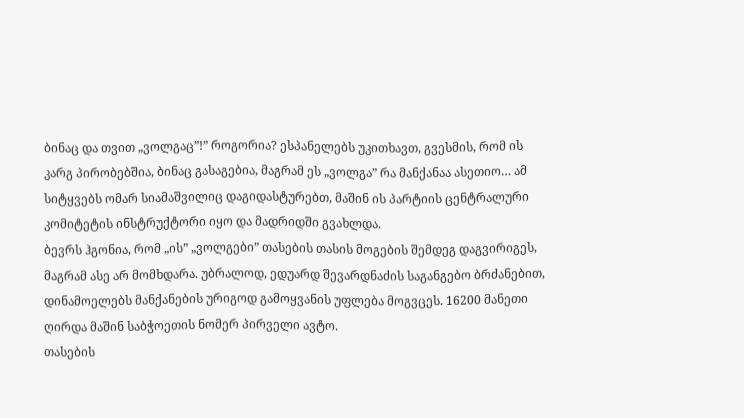ბინაც და თვით „ვოლგაც”!” როგორია? ესპანელებს უკითხავთ, გვესმის, რომ ის კარგ პირობებშია, ბინაც გასაგებია, მაგრამ ეს „ვოლგა” რა მანქანაა ასეთიო… ამ სიტყვებს ომარ სიამაშვილიც დაგიდასტურებთ, მაშინ ის პარტიის ცენტრალური კომიტეტის ინსტრუქტორი იყო და მადრიდში გვახლდა.
ბევრს ჰგონია, რომ „ის” „ვოლგები” თასების თასის მოგების შემდეგ დაგვირიგეს, მაგრამ ასე არ მომხდარა. უბრალოდ, ედუარდ შევარდნაძის საგანგებო ბრძანებით, დინამოელებს მანქანების ურიგოდ გამოყვანის უფლება მოგვცეს. 16200 მანეთი ღირდა მაშინ საბჭოეთის ნომერ პირველი ავტო.
თასების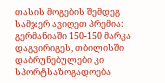თასის მოგების შემდეგ სამჯერ ავიღეთ პრემია: გერმანიაში 150-150 მარკა დაგვირიგეს, თბილისში დაბრუნებულები კი სპორტსაზოგადოება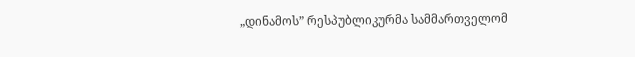„დინამოს” რესპუბლიკურმა სამმართველომ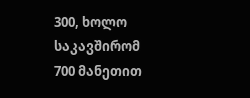300, ხოლო საკავშირომ 700 მანეთით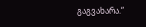გაგვახარა.“